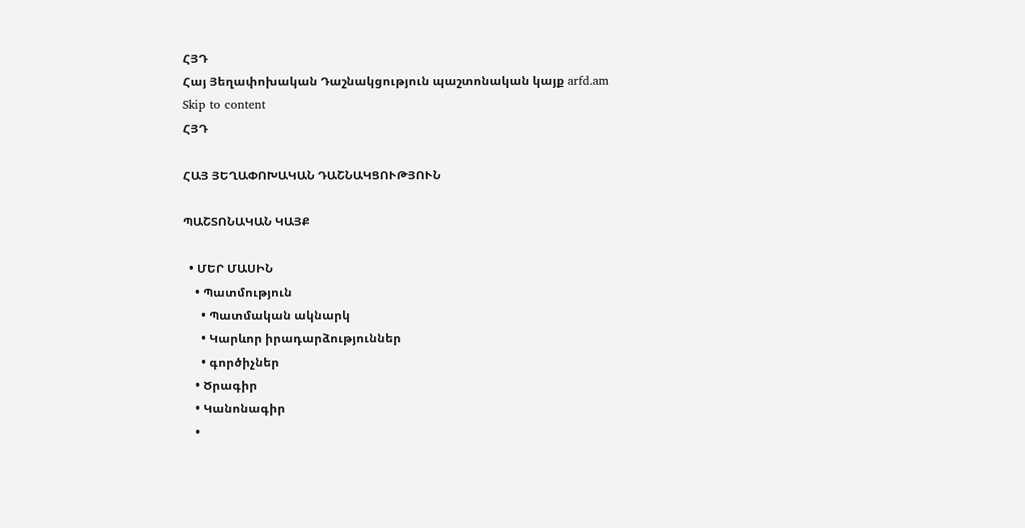ՀՅԴ
Հայ Յեղափոխական Դաշնակցություն պաշտոնական կայք arfd.am
Skip to content
ՀՅԴ

ՀԱՅ ՅԵՂԱՓՈԽԱԿԱՆ ԴԱՇՆԱԿՑՈՒԹՅՈՒՆ

ՊԱՇՏՈՆԱԿԱՆ ԿԱՅՔ

  • ՄԵՐ ՄԱՍԻՆ
    • Պատմություն
      • Պատմական ակնարկ
      • Կարևոր իրադարձություններ
      • գործիչներ
    • Ծրագիր
    • Կանոնագիր
    •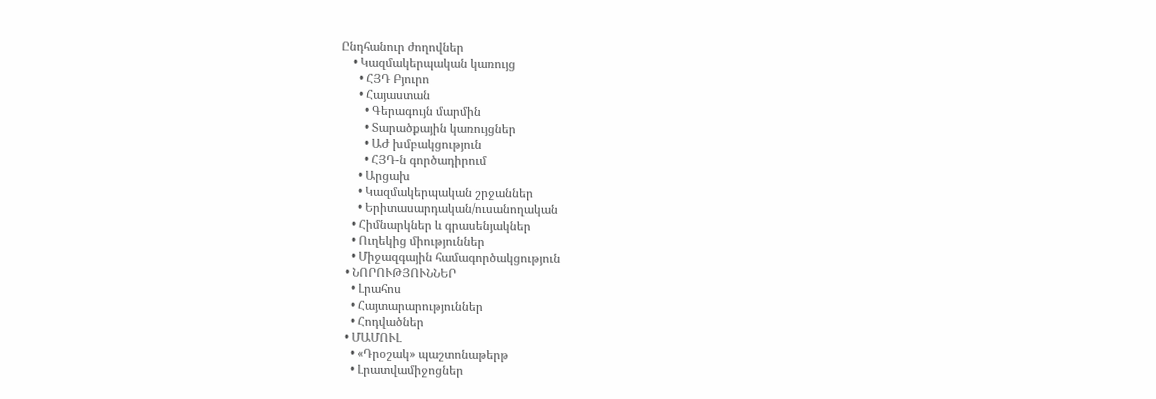Ընդհանուր ժողովներ
    • Կազմակերպական կառույց
      • ՀՅԴ Բյուրո
      • Հայաստան
        • Գերագույն մարմին
        • Տարածքային կառույցներ
        • ԱԺ խմբակցություն
        • ՀՅԴ-ն գործադիրում
      • Արցախ
      • Կազմակերպական շրջաններ
      • Երիտասարդական/ուսանողական
    • Հիմնարկներ և գրասենյակներ
    • Ուղեկից միություններ
    • Միջազգային համագործակցություն
  • ՆՈՐՈՒԹՅՈՒՆՆԵՐ
    • Լրահոս
    • Հայտարարություններ
    • Հոդվածներ
  • ՄԱՄՈՒԼ
    • «Դրօշակ» պաշտոնաթերթ
    • Լրատվամիջոցներ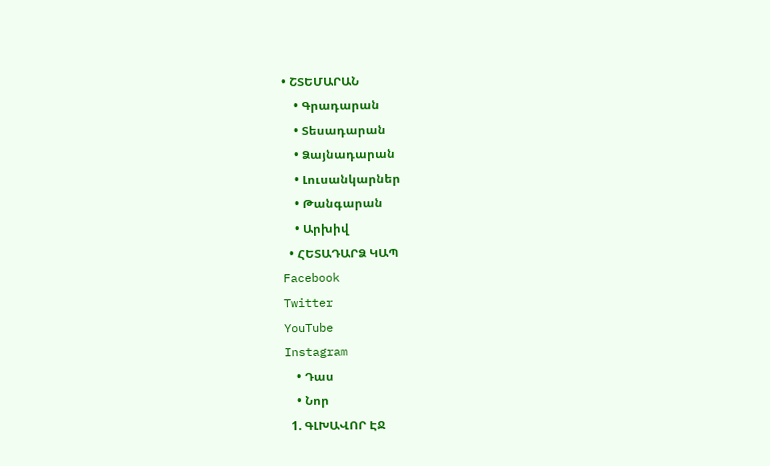• ՇՏԵՄԱՐԱՆ
    • Գրադարան
    • Տեսադարան
    • Ձայնադարան
    • Լուսանկարներ
    • Թանգարան
    • Արխիվ
  • ՀԵՏԱԴԱՐՁ ԿԱՊ
Facebook
Twitter
YouTube
Instagram
    • Դաս
    • Նոր
  1. ԳԼԽԱՎՈՐ ԷՋ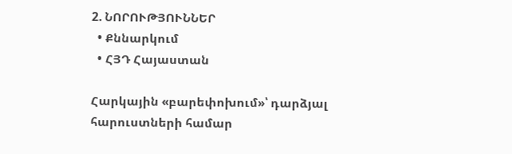2. ՆՈՐՈՒԹՅՈՒՆՆԵՐ
  • Քննարկում
  • ՀՅԴ Հայաստան

Հարկային «բարեփոխում»՝ դարձյալ հարուստների համար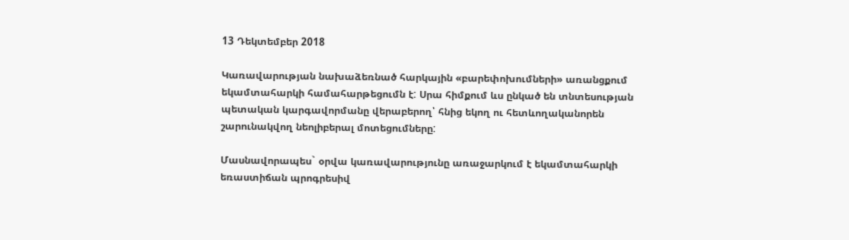13 Դեկտեմբեր 2018

Կառավարության նախաձեռնած հարկային «բարեփոխումների» առանցքում եկամտահարկի համահարթեցումն է: Սրա հիմքում ևս ընկած են տնտեսության պետական կարգավորմանը վերաբերող՝ հնից եկող ու հետևողականորեն շարունակվող նեոլիբերալ մոտեցումները:

Մասնավորապես` օրվա կառավարությունը առաջարկում է եկամտահարկի եռաստիճան պրոգրեսիվ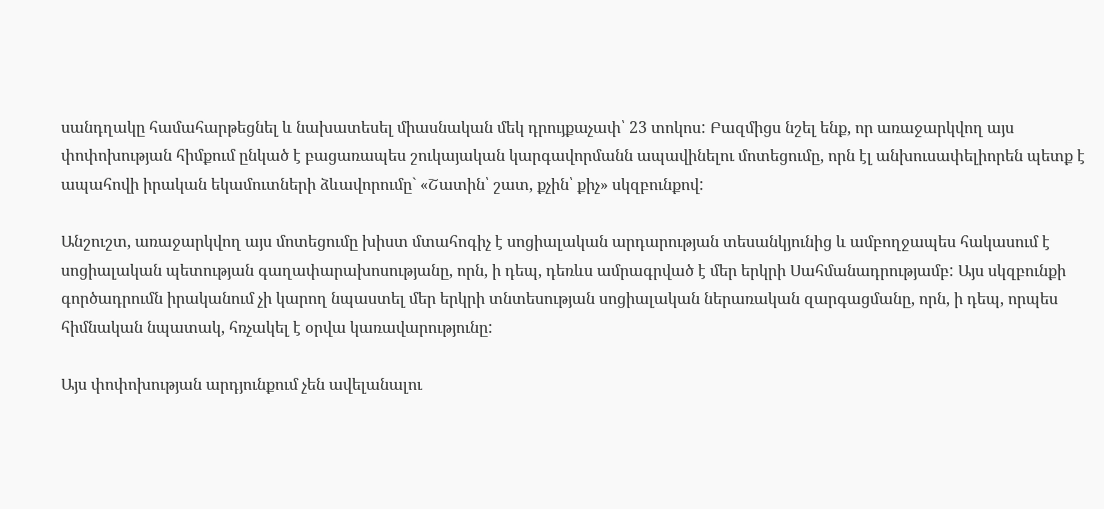սանդղակը համահարթեցնել և նախատեսել միասնական մեկ դրույքաչափ՝ 23 տոկոս: Բազմիցս նշել ենք, որ առաջարկվող այս փոփոխության հիմքում ընկած է բացառապես շուկայական կարգավորմանն ապավինելու մոտեցումը, որն էլ անխուսափելիորեն պետք է ապահովի իրական եկամուտների ձևավորումը` «Շատին՝ շատ, քչին՝ քիչ» սկզբունքով:

Անշուշտ, առաջարկվող այս մոտեցումը խիստ մտահոգիչ է սոցիալական արդարության տեսանկյունից և ամբողջապես հակասում է սոցիալական պետության գաղափարախոսությանը, որն, ի դեպ, դեռևս ամրագրված է մեր երկրի Սահմանադրությամբ: Այս սկզբունքի գործադրումն իրականում չի կարող նպաստել մեր երկրի տնտեսության սոցիալական ներառական զարգացմանը, որն, ի դեպ, որպես հիմնական նպատակ, հռչակել է օրվա կառավարությունը:

Այս փոփոխության արդյունքում չեն ավելանալու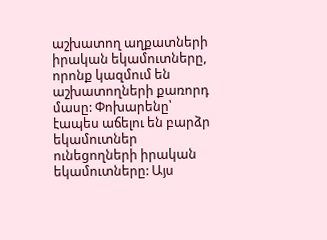աշխատող աղքատների իրական եկամուտները, որոնք կազմում են աշխատողների քառորդ մասը: Փոխարենը՝ էապես աճելու են բարձր եկամուտներ ունեցողների իրական եկամուտները: Այս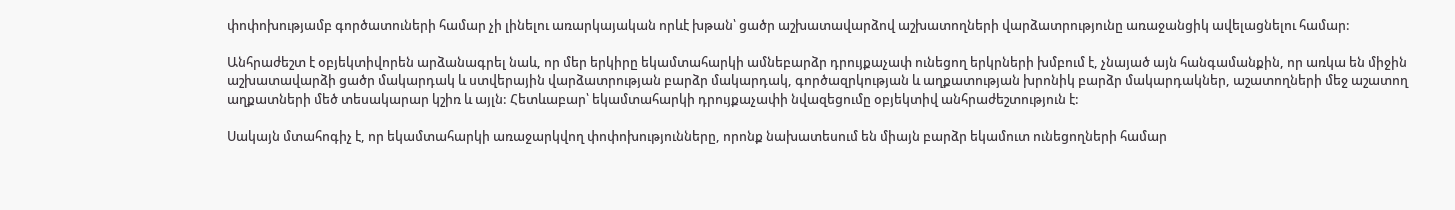փոփոխությամբ գործատուների համար չի լինելու առարկայական որևէ խթան՝ ցածր աշխատավարձով աշխատողների վարձատրությունը առաջանցիկ ավելացնելու համար:

Անհրաժեշտ է օբյեկտիվորեն արձանագրել նաև, որ մեր երկիրը եկամտահարկի ամնեբարձր դրույքաչափ ունեցող երկրների խմբում է, չնայած այն հանգամանքին, որ առկա են միջին աշխատավարձի ցածր մակարդակ և ստվերային վարձատրության բարձր մակարդակ, գործազրկության և աղքատության խրոնիկ բարձր մակարդակներ, աշատողների մեջ աշատող աղքատների մեծ տեսակարար կշիռ և այլն: Հետևաբար՝ եկամտահարկի դրույքաչափի նվազեցումը օբյեկտիվ անհրաժեշտություն է:

Սակայն մտահոգիչ է, որ եկամտահարկի առաջարկվող փոփոխությունները, որոնք նախատեսում են միայն բարձր եկամուտ ունեցողների համար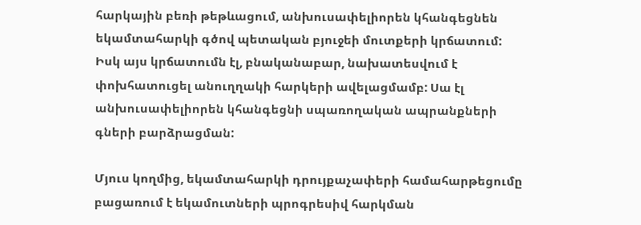հարկային բեռի թեթևացում, անխուսափելիորեն կհանգեցնեն եկամտահարկի գծով պետական բյուջեի մուտքերի կրճատում: Իսկ այս կրճատումն էլ, բնականաբար, նախատեսվում է փոխհատուցել անուղղակի հարկերի ավելացմամբ: Սա էլ անխուսափելիորեն կհանգեցնի սպառողական ապրանքների գների բարձրացման:

Մյուս կողմից, եկամտահարկի դրույքաչափերի համահարթեցումը բացառում է եկամուտների պրոգրեսիվ հարկման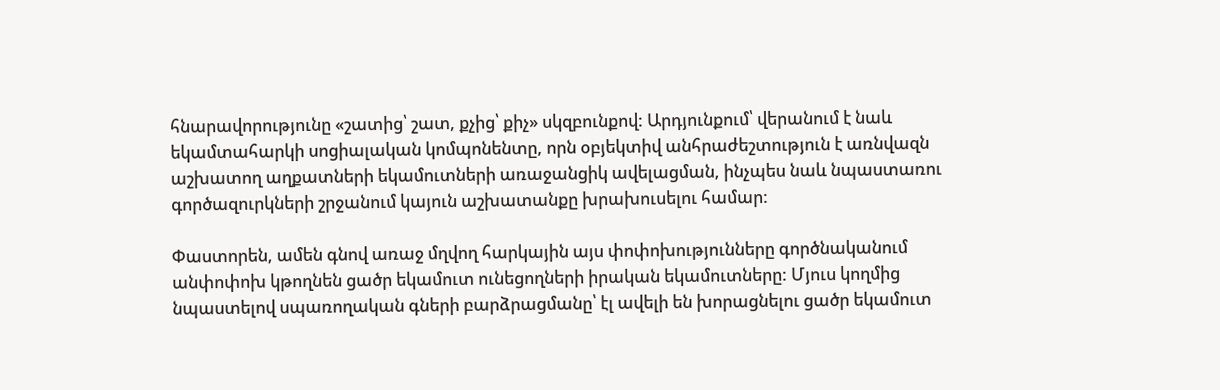հնարավորությունը «շատից՝ շատ, քչից՝ քիչ» սկզբունքով: Արդյունքում՝ վերանում է նաև եկամտահարկի սոցիալական կոմպոնենտը, որն օբյեկտիվ անհրաժեշտություն է առնվազն աշխատող աղքատների եկամուտների առաջանցիկ ավելացման, ինչպես նաև նպաստառու գործազուրկների շրջանում կայուն աշխատանքը խրախուսելու համար:

Փաստորեն, ամեն գնով առաջ մղվող հարկային այս փոփոխությունները գործնականում անփոփոխ կթողնեն ցածր եկամուտ ունեցողների իրական եկամուտները: Մյուս կողմից նպաստելով սպառողական գների բարձրացմանը՝ էլ ավելի են խորացնելու ցածր եկամուտ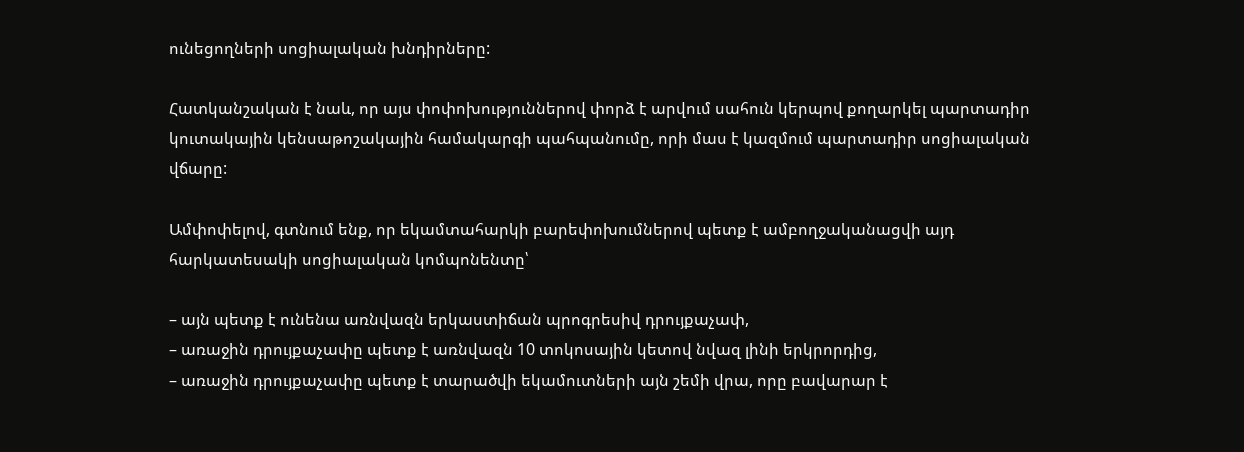ունեցողների սոցիալական խնդիրները:

Հատկանշական է նաև, որ այս փոփոխություններով փորձ է արվում սահուն կերպով քողարկել պարտադիր կուտակային կենսաթոշակային համակարգի պահպանումը, որի մաս է կազմում պարտադիր սոցիալական վճարը:

Ամփոփելով, գտնում ենք, որ եկամտահարկի բարեփոխումներով պետք է ամբողջականացվի այդ հարկատեսակի սոցիալական կոմպոնենտը՝

– այն պետք է ունենա առնվազն երկաստիճան պրոգրեսիվ դրույքաչափ,
– առաջին դրույքաչափը պետք է առնվազն 10 տոկոսային կետով նվազ լինի երկրորդից,
– առաջին դրույքաչափը պետք է տարածվի եկամուտների այն շեմի վրա, որը բավարար է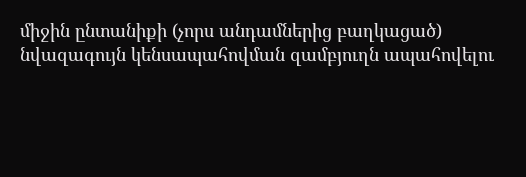միջին ընտանիքի (չորս անդամներից բաղկացած) նվազագույն կենսապահովման զամբյուղն ապահովելու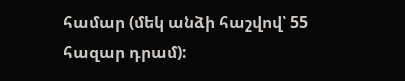համար (մեկ անձի հաշվով՝ 55 հազար դրամ):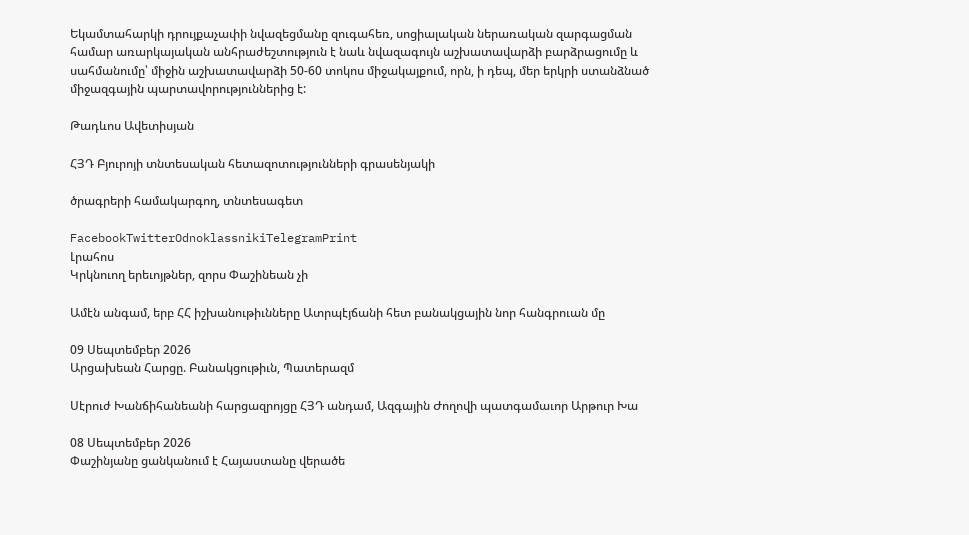Եկամտահարկի դրույքաչափի նվազեցմանը զուգահեռ, սոցիալական ներառական զարգացման համար առարկայական անհրաժեշտություն է նաև նվազագույն աշխատավարձի բարձրացումը և սահմանումը՝ միջին աշխատավարձի 50-60 տոկոս միջակայքում, որն, ի դեպ, մեր երկրի ստանձնած միջազգային պարտավորություններից է:

Թադևոս Ավետիսյան

ՀՅԴ Բյուրոյի տնտեսական հետազոտությունների գրասենյակի

ծրագրերի համակարգող, տնտեսագետ

FacebookTwitterOdnoklassnikiTelegramPrint
Լրահոս
Կրկնուող երեւոյթներ, զորս Փաշինեան չի

Ամէն անգամ, երբ ՀՀ իշխանութիւնները Ատրպէյճանի հետ բանակցային նոր հանգրուան մը

09 Սեպտեմբեր 2026
Արցախեան Հարցը. Բանակցութիւն, Պատերազմ

Սէրուժ Խանճիհանեանի հարցազրոյցը ՀՅԴ անդամ, Ազգային Ժողովի պատգամաւոր Արթուր Խա

08 Սեպտեմբեր 2026
Փաշինյանը ցանկանում է Հայաստանը վերածե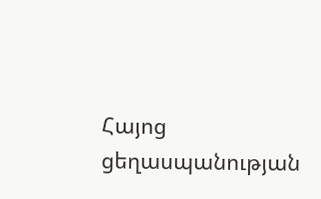Հայոց ցեղասպանության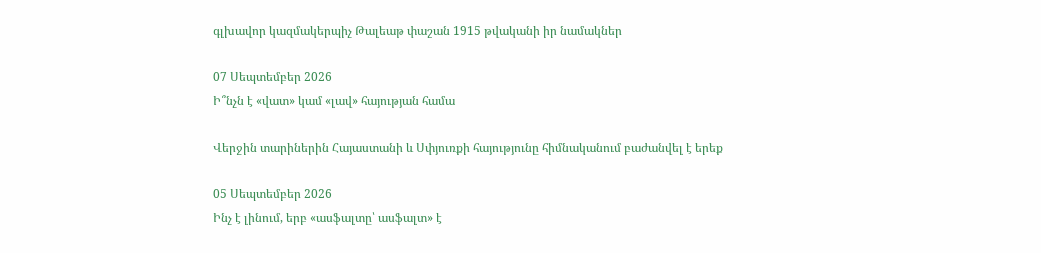գլխավոր կազմակերպիչ Թալեաթ փաշան 1915 թվականի իր նամակներ

07 Սեպտեմբեր 2026
Ի՞նչն է «վատ» կամ «լավ» հայության համա

Վերջին տարիներին Հայաստանի և Սփյուռքի հայությունը հիմնականում բաժանվել է երեք

05 Սեպտեմբեր 2026
Ինչ է լինում, երբ «ասֆալտը՝ ասֆալտ» է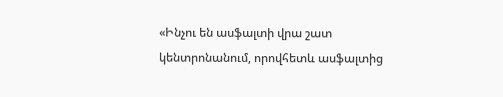«Ինչու են ասֆալտի վրա շատ կենտրոնանում, որովհետև ասֆալտից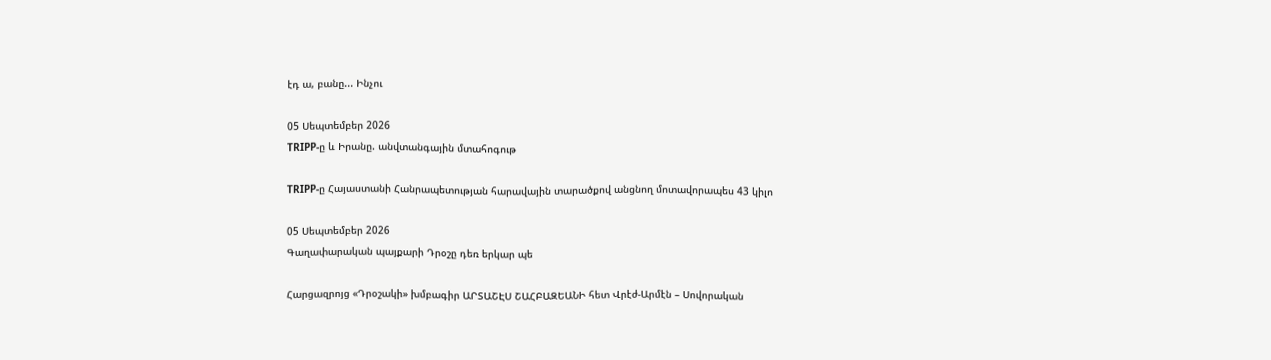էդ ա, բանը... Ինչու

05 Սեպտեմբեր 2026
TRIPP-ը և Իրանը. անվտանգային մտահոգութ

TRIPP-ը Հայաստանի Հանրապետության հարավային տարածքով անցնող մոտավորապես 43 կիլո

05 Սեպտեմբեր 2026
Գաղափարական պայքարի Դրօշը դեռ երկար պե

Հարցազրոյց «Դրօշակի» խմբագիր ԱՐՏԱՇԷՍ ՇԱՀԲԱԶԵԱՆԻ հետ Վրէժ-Արմէն – Սովորական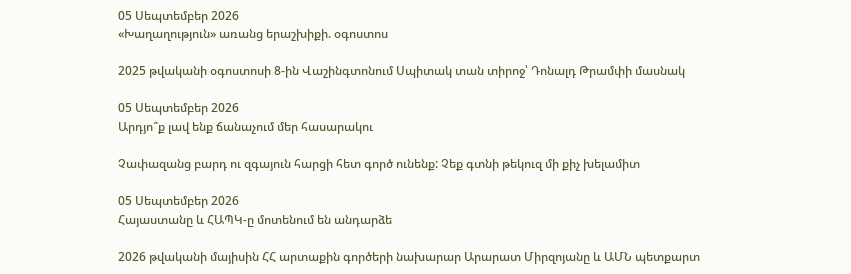05 Սեպտեմբեր 2026
«Խաղաղություն» առանց երաշխիքի. օգոստոս

2025 թվականի օգոստոսի 8-ին Վաշինգտոնում Սպիտակ տան տիրոջ՝ Դոնալդ Թրամփի մասնակ

05 Սեպտեմբեր 2026
Արդյո՞ք լավ ենք ճանաչում մեր հասարակու

Չափազանց բարդ ու զգայուն հարցի հետ գործ ունենք: Չեք գտնի թեկուզ մի քիչ խելամիտ

05 Սեպտեմբեր 2026
Հայաստանը և ՀԱՊԿ-ը մոտենում են անդարձե

2026 թվականի մայիսին ՀՀ արտաքին գործերի նախարար Արարատ Միրզոյանը և ԱՄՆ պետքարտ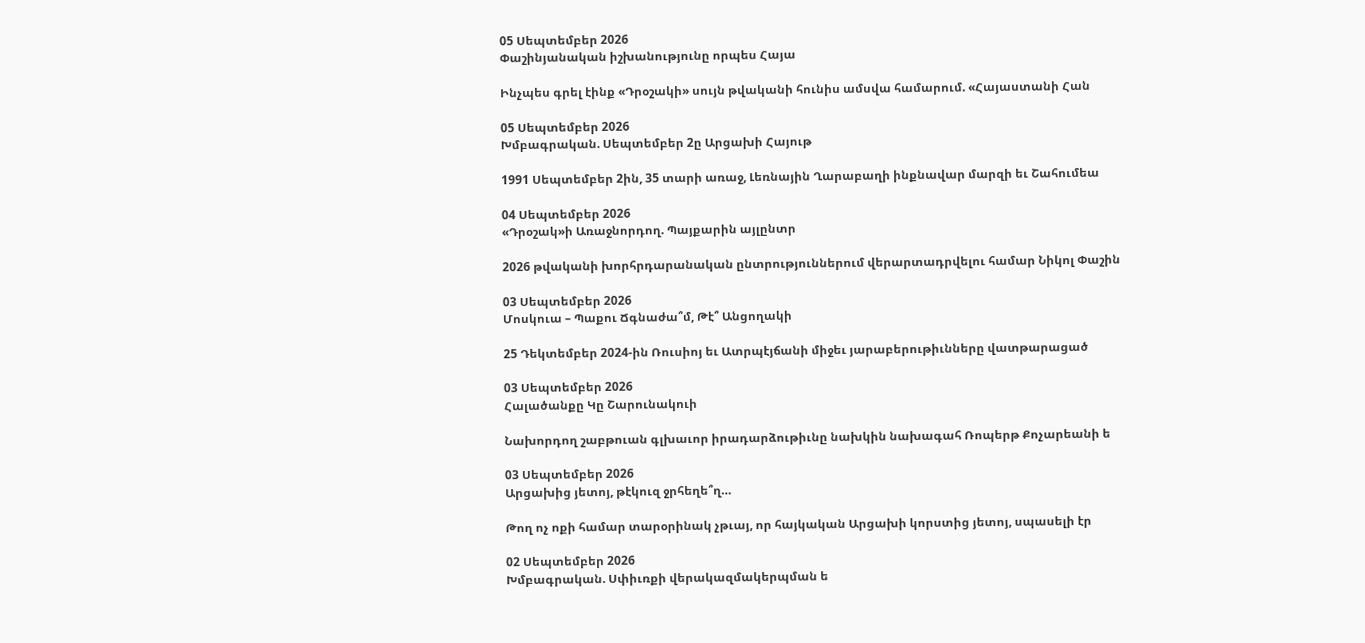05 Սեպտեմբեր 2026
Փաշինյանական իշխանությունը որպես Հայա

Ինչպես գրել էինք «Դրօշակի» սույն թվականի հունիս ամսվա համարում. «Հայաստանի Հան

05 Սեպտեմբեր 2026
Խմբագրական. Սեպտեմբեր 2ը Արցախի Հայութ

1991 Սեպտեմբեր 2ին, 35 տարի առաջ, Լեռնային Ղարաբաղի ինքնավար մարզի եւ Շահումեա

04 Սեպտեմբեր 2026
«Դրօշակ»ի Առաջնորդող. Պայքարին այլընտր

2026 թվականի խորհրդարանական ընտրություններում վերարտադրվելու համար Նիկոլ Փաշին

03 Սեպտեմբեր 2026
Մոսկուա – Պաքու Ճգնաժա՞մ, Թէ՞ Անցողակի

25 Դեկտեմբեր 2024-ին Ռուսիոյ եւ Ատրպէյճանի միջեւ յարաբերութիւնները վատթարացած

03 Սեպտեմբեր 2026
Հալածանքը Կը Շարունակուի

Նախորդող շաբթուան գլխաւոր իրադարձութիւնը նախկին նախագահ Ռոպերթ Քոչարեանի ե

03 Սեպտեմբեր 2026
Արցախից յետոյ, թէկուզ ջրհեղե՞ղ…

Թող ոչ ոքի համար տարօրինակ չթւայ, որ հայկական Արցախի կորստից յետոյ, սպասելի էր

02 Սեպտեմբեր 2026
Խմբագրական. Սփիւռքի վերակազմակերպման ե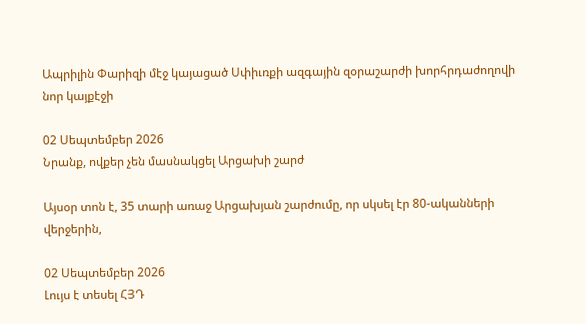Ապրիլին Փարիզի մէջ կայացած Սփիւռքի ազգային զօրաշարժի խորհրդաժողովի նոր կայքէջի

02 Սեպտեմբեր 2026
Նրանք, ովքեր չեն մասնակցել Արցախի շարժ

Այսօր տոն է, 35 տարի առաջ Արցախյան շարժումը, որ սկսել էր 80-ականների վերջերին,

02 Սեպտեմբեր 2026
Լույս է տեսել ՀՅԴ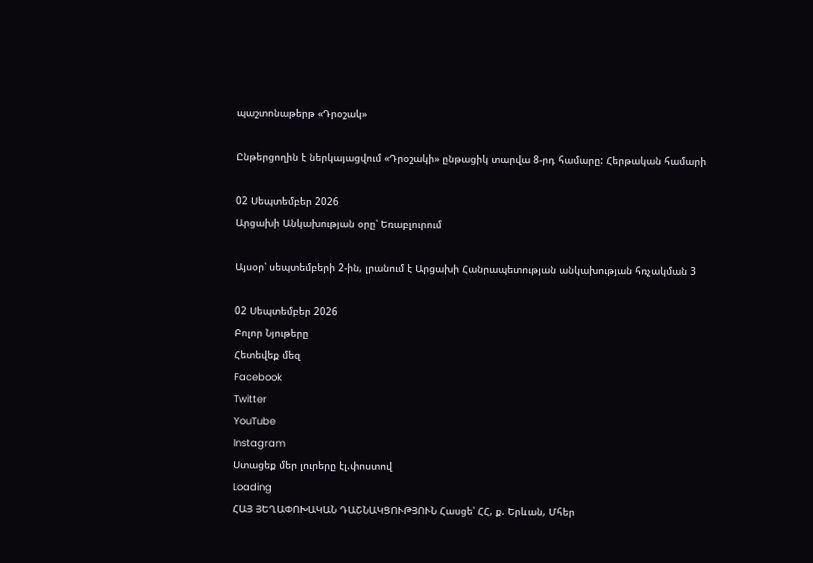պաշտոնաթերթ «Դրօշակ»

Ընթերցողին է ներկայացվում «Դրօշակի» ընթացիկ տարվա 8-րդ համարը: Հերթական համարի

02 Սեպտեմբեր 2026
Արցախի Անկախության օրը՝ Եռաբլուրում

Այսօր՝ սեպտեմբերի 2-ին, լրանում է Արցախի Հանրապետության անկախության հռչակման 3

02 Սեպտեմբեր 2026
Բոլոր Նյութերը
Հետեվեք մեզ
Facebook
Twitter
YouTube
Instagram
Ստացեք մեր լուրերը էլ.փոստով
Loading
ՀԱՅ ՅԵՂԱՓՈԽԱԿԱՆ ԴԱՇՆԱԿՑՈՒԹՅՈՒՆ Հասցե՝ ՀՀ, ք. Երևան, Մհեր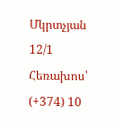Մկրտչյան 12/1 Հեռախոս՝ (+374) 10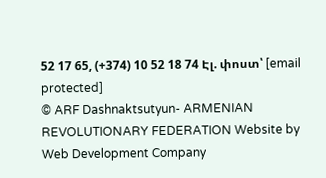52 17 65, (+374) 10 52 18 74 Էլ. փոստ՝ [email protected]
© ARF Dashnaktsutyun- ARMENIAN REVOLUTIONARY FEDERATION Website by Web Development Company